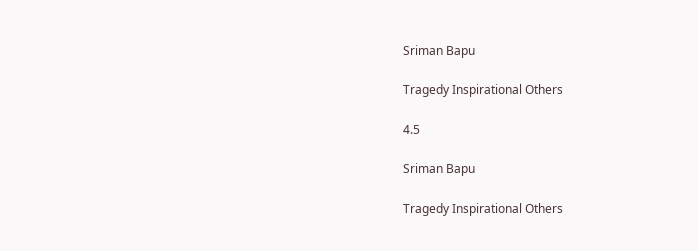Sriman Bapu

Tragedy Inspirational Others

4.5

Sriman Bapu

Tragedy Inspirational Others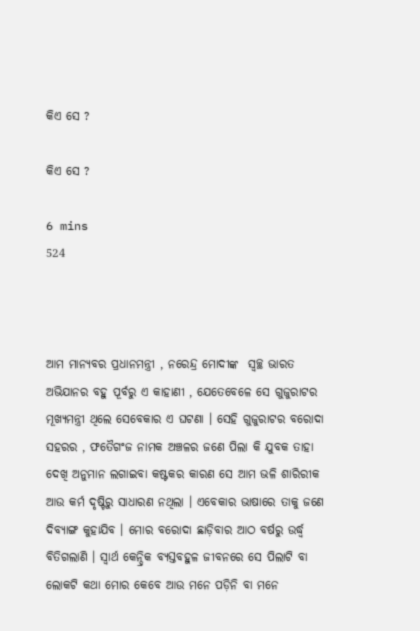କିଏ ସେ ?

କିଏ ସେ ?

6 mins
524



ଆମ ମାନ୍ୟବର ପ୍ରଧାନମନ୍ତ୍ରୀ , ନରେନ୍ଦ୍ର ମୋଦୀଙ୍କ  ସ୍ୱଚ୍ଛ ଭାରତ ଅଭିଯାନର ବହୁ ପୂର୍ବରୁ ଏ କାହାଣୀ , ଯେତେବେଳେ ସେ ଗୁଜୁରାଟର ମୂଖ୍ୟମନ୍ତ୍ରୀ ଥିଲେ ସେବେକାର ଏ ଘଟଣା । ସେ‌ହି ଗୁଜୁରାଟର ବରୋଦା ସହରର , ଫତୈଗଂଜ ନାମକ ଅଞ୍ଚଳର ଜଣେ ପିଲା କି ଯୁବକ ତାହା ଦେଖି ଅନୁମାନ ଲଗାଇବା କଷ୍ଟକର କାରଣ ସେ ଆମ ଭଳି ଶାରିରୀକ ଆଉ କର୍ମ ଦୃଷ୍ଟିରୁ ସାଧାରଣ ନଥିଲା । ଏବେକାର ଭାଷାରେ ତାକୁ ଜଣେ ଦିବ୍ଯାଙ୍ଗ କୁହାଯିବ । ମୋର ବରୋଦା ଛାଡ଼ିବାର ଆଠ ବର୍ଷରୁ ଉର୍ଦ୍ଧ୍ବ ବିତିଗଲାଣି । ସ୍ୱାର୍ଥ କେନ୍ଦ୍ରିକ ବ୍ୟସ୍ତବହୁଳ ଜୀବନରେ ସେ ପିଲାଟି ବା ଲୋକଟି କଥା ମୋର କେବେ ଆଉ ମନେ ପଡ଼ିନି‌ ବା ମନେ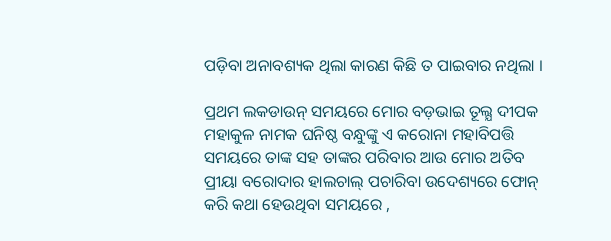ପଡ଼ିବା ଅନାବଶ୍ୟକ ଥିଲା କାରଣ କିଛି ତ ପାଇବାର ନଥିଲା ।

ପ୍ରଥମ ଲକଡାଉନ୍ ସମୟରେ ମୋର ବଡ଼ଭାଇ ତୂଲ୍ଯ ଦୀପକ ମହାକୁଳ ନାମକ ଘନିଷ୍ଠ ବନ୍ଧୁଙ୍କୁ ଏ କରୋନା ମହାବିପତ୍ତି ସମୟରେ ତାଙ୍କ ସହ ତାଙ୍କର ପରିବାର ଆଉ ମୋର ଅତିବ ପ୍ରୀୟା ବରୋଦାର ହାଲଚାଲ୍ ପଚାରିବା ଉଦେଶ୍ୟରେ ଫୋନ୍ କରି କଥା ହେଉଥିବା ସମୟରେ ,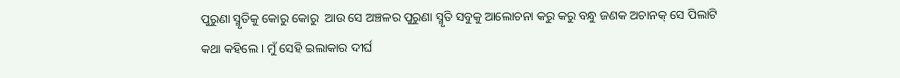ପୁରୁଣା ସ୍ମୃତିକୁ କୋରୁ କୋରୁ  ଆଉ ସେ ଅଞ୍ଚଳର ପୁରୁଣା ସ୍ମୃତି ସବୁକୁ ଆଲୋଚନା କରୁ କରୁ ବନ୍ଧୁ ଜଣକ ଅଚାନକ୍ ସେ ପିଲାଟି କଥା କହିଲେ । ମୁଁ ସେହି ଇଲାକାର ଦୀର୍ଘ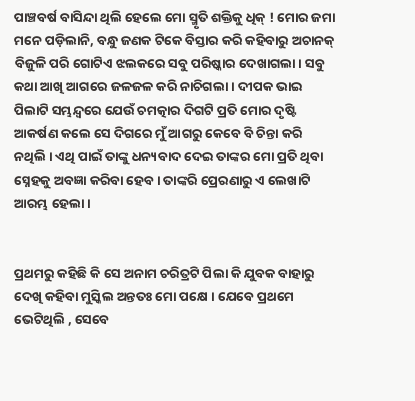ପାଞ୍ଚବର୍ଷ ବାସିନ୍ଦା ଥିଲି ହେଲେ ମୋ ସ୍ମୃତି ଶକ୍ତିକୁ ଧିକ୍ ! ମୋର ଜମା ମନେ ପଡ଼ିଲାନି, ବନ୍ଧୁ ଜଣକ ଟିକେ ବିସ୍ତାର କରି କହିବାରୁ ଅଚାନକ୍ ବିଜୁଳି ପରି ଗୋଟିଏ ଝଲକରେ ସବୁ ପରିଷ୍କାର ଦେଖାଗଲା। ସବୁ କଥା ଆଖି ଆଗରେ‌ ଜଳଜଳ କରି ନାଚିଗଲା । ଦୀପକ ଭାଇ ପିଲାଟି ‌ସମ୍ଭନ୍ଦ୍ୱରେ ଯେଉଁ ଚମତ୍କାର ଦିଗଟି ପ୍ରତି ମୋର ଦୃଷ୍ଟି ଆକର୍ଷଣ କଲେ ସେ ଦିଗରେ ମୁଁ ଆଗରୁ କେବେ ବି ଚିନ୍ତା କରି ନଥିଲି । ଏଥି ପାଇଁ ତାଙ୍କୁ ଧନ୍ୟବାଦ ଦେଇ ତାଙ୍କର ମୋ ପ୍ରତି ଥିବା ସ୍ନେହକୁ ଅବଜ୍ଞା କରିବା ହେବ । ତାଙ୍କରି ପ୍ରେରଣାରୁ ଏ ଲେଖାଟି ଆରମ୍ଭ ହେଲା ।


ପ୍ରଥମରୁ କହିଛି କି ସେ ଅନାମ ଚରିତ୍ରଟି ପିଲା କି ଯୁବକ ବାହାରୁ ଦେଖି କହିବା ମୁସ୍କିଲ ଅନ୍ତତଃ ମୋ ପକ୍ଷେ । ଯେବେ ପ୍ରଥମେ ଭେଟିଥିଲି , ସେବେ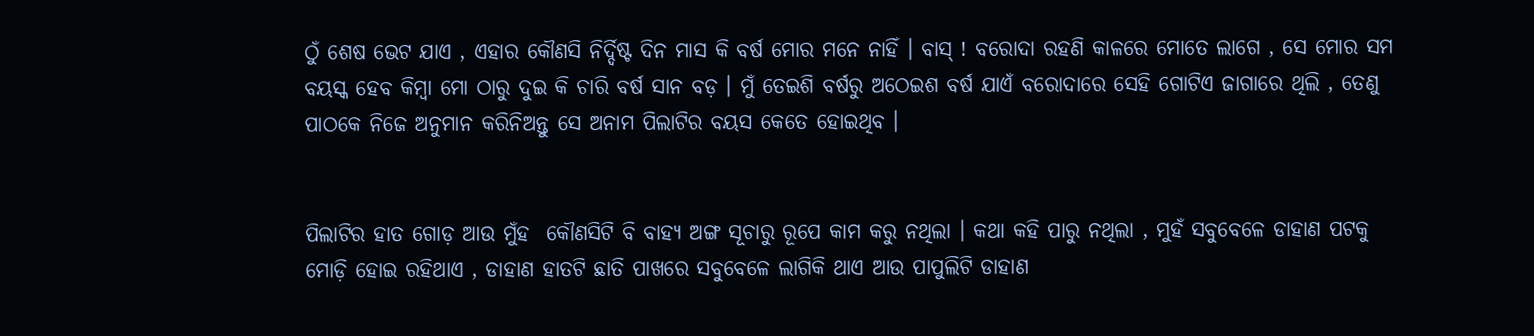ଠୁଁ ଶେଷ ଭେଟ ଯାଏ , ଏହାର କୌଣସି ନିର୍ଦ୍ଦିଷ୍ଟ ଦିନ ମାସ କି ବର୍ଷ ମୋର ମନେ ନାହିଁ । ବାସ୍ ! ବରୋଦା ରହଣି କାଳରେ ମୋତେ ଲାଗେ , ସେ ମୋର ସମ ବୟସ୍କ ହେବ କିମ୍ବା ମୋ ଠାରୁ ଦୁଇ କି ଚାରି ବର୍ଷ ସାନ ବଡ଼ । ମୁଁ ତେଇଶି ବର୍ଷରୁ ଅଠେଇଶ ବର୍ଷ ଯାଏଁ ବରୋଦାରେ ସେହି ଗୋଟିଏ ଜାଗାରେ ଥିଲି , ତେଣୁ ପାଠକେ ନିଜେ ଅନୁମାନ କରିନିଅନ୍ତୁ ସେ ଅନାମ ପିଲାଟିର ବୟସ କେତେ ହୋଇଥିବ ।


ପିଲାଟିର ହାତ ଗୋଡ଼ ଆଉ ମୁଁହ  କୌଣସିଟି ବି ବାହ୍ଯ ଅଙ୍ଗ ସୂଚାରୁ ରୂପେ କାମ କରୁ ନଥିଲା । କଥା କହି ପାରୁ ନଥିଲା , ମୁହଁ ସବୁବେଳେ ଡାହାଣ ପଟକୁ ମୋଡ଼ି ହୋଇ ରହିଥାଏ , ଡାହାଣ ହାତଟି ଛାତି ପାଖରେ ସବୁବେଳେ ଲାଗିକି ଥାଏ ଆଉ ପାପୁଲିଟି ଡାହାଣ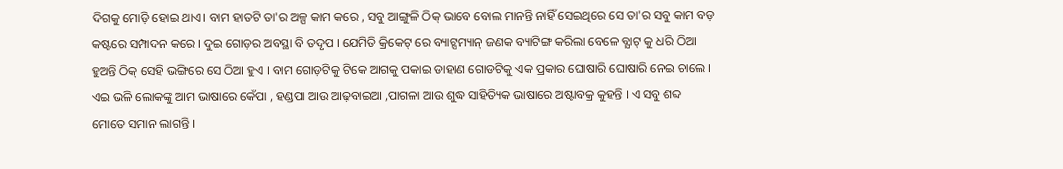ଦିଗକୁ ମୋଡ଼ି ହୋଇ ଥାଏ। ବାମ ହାତଟି ତା'ର ଅଳ୍ପ କାମ କରେ , ସବୁ ଆଙ୍ଗୁଳି ଠିକ୍ ଭାବେ ବୋଲ ମାନନ୍ତି ନାହିଁ ସେଇଥିରେ ସେ ତା'ର ସବୁ କାମ ବଡ଼ କଷ୍ଟରେ ସମ୍ପାଦନ କରେ । ଦୁଇ ଗୋଡ଼ର ଅବସ୍ଥା ବି ତଦୃପ । ଯେମିତି କ୍ରିକେଟ୍ ରେ ବ୍ୟାଟ୍ସମ୍ୟାନ୍ ଜଣକ ବ୍ୟାଟିଙ୍ଗ କରିଲା ବେଳେ ବ୍ଯାଟ୍ କୁ ଧରି ଠିଆ ହୁଅନ୍ତି ଠିକ୍ ସେହି ଭଙ୍ଗିରେ ସେ ଠିଆ ହୁଏ । ବାମ ଗୋଡ଼ଟିକୁ ଟିକେ ଆଗକୁ ପକାଇ ଡାହାଣ ଗୋଡଟିକୁ ଏକ ପ୍ରକାର ଘୋଷାରି ଘୋଷାରି ନେଇ ଚାଲେ । ଏଇ ଭଳି ଲୋକଙ୍କୁ ଆମ ଭାଷାରେ କେଁପା , ହଣ୍ଡପା ଆଉ ଆଢ଼ବାଇଆ ,ପାଗଳା ଆଉ ଶୁଦ୍ଧ ସାହିତ୍ୟିକ ଭାଷାରେ ଅଷ୍ଟାବକ୍ର କୁହନ୍ତି । ଏ ସବୁ ଶବ୍ଦ ମୋତେ ସମାନ ଲାଗନ୍ତି ।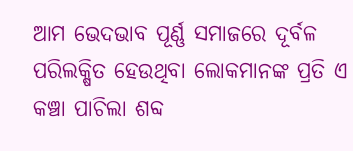ଆମ ଭେଦଭାବ ପୂର୍ଣ୍ଣ ସମାଜରେ ଦୂର୍ବଳ ପରିଲକ୍ଷିତ ହେଉଥିବା ଲୋକମାନଙ୍କ ପ୍ରତି ଏ କଞ୍ଚା ପାଚିଲା ଶବ୍ଦ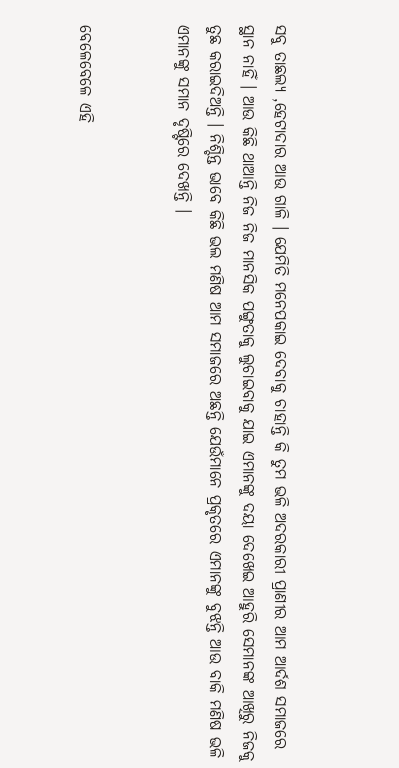ସବୁ ତାଛଲ୍ଯ ,ହେଟାଦାର ଆଉ ଗାଳି । ଯେମିତି ମନେପକାଇ ଦେବାକୁ ଚାହାନ୍ତି କି ତୁମ ଭଳି ଅଦରକାରୀ ପ୍ରାଣୀର ଆମ ଆର୍ଦଶ ସମାଜରେ ସ୍ଥାନ ନାହିଁ । ଆଉ କିଛି ଥାଆନ୍ତି ନିଜ ନିଜ ମାନସିକ ପଙ୍ଗୁତାକୁ ଲୁଚାଇବାକୁ ଯାଇ ଏମାନଙ୍କୁ ଦୟା ଦେଖେଇ ଆହୁରି ସେମାନଙ୍କ ଆଖିରୁ ନିଜକୁ ତୁଛ କରାଇଦିଅନ୍ତି । ନିଶ୍ଚିନ୍ତ ଭାବେ କିଛି ଭଲ ମଣିଷ ଆମ ସମାଜରେ ଅଛନ୍ତି ଯେଉଁମାନେ ପ୍ରକୃତରେ ଏମାନଙ୍କୁ ବୁଝନ୍ତି ଆଉ ବାକି ମଣିଷ ଭଳି ଏମାନଙ୍କୁ ସମାନ ଦୃଷ୍ଟିରେ ଦେଖନ୍ତି ।


ବେଳେବେଳେ ଏହି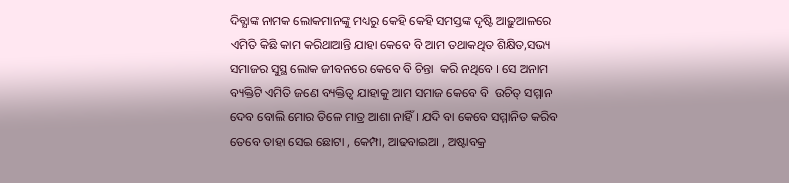ଦିବ୍ଯାଙ୍କ ନାମକ ଲୋକମାନଙ୍କୁ ମଧ୍ୟରୁ କେହି କେହି ସମସ୍ତଙ୍କ ଦୃଷ୍ଟି ଆଢ଼ୁଆଳରେ ଏମିତି କିଛି କାମ କରିଥାଆନ୍ତି ଯାହା କେବେ ବି ଆମ ତଥାକଥିତ ଶିକ୍ଷିତ,ସଭ୍ୟ ସମାଜର ସୁସ୍ଥ ଲୋକ ଜୀବନରେ କେବେ ବି ଚିନ୍ତା  କରି ନଥିବେ । ସେ ଅନାମ ବ୍ୟକ୍ତିଟି ଏମିତି ଜଣେ ବ୍ୟକ୍ତିତ୍ୱ ଯାହାକୁ ଆମ ସମାଜ କେବେ ବି  ଉଚିତ୍ ସମ୍ମାନ ଦେବ ବୋଲି ମୋର ତିଳେ ମାତ୍ର ଆଶା ନାହିଁ । ଯଦି ବା କେବେ ସମ୍ମାନିତ କରିବ ତେବେ ତାହା ସେଇ ଛୋଟା , କେମ୍ପା, ଆଢବାଇଆ , ଅଷ୍ଟାବକ୍ର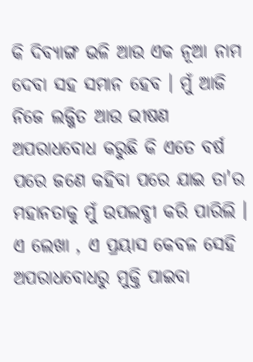କି ଦିବ୍ଯାଙ୍ଗ ଭଳି ଆଉ ଏକ ନୂଆ ନାମ ଦେବା ସହ ସମାନ ହେବ । ମୁଁ ଆଜି ନିଜେ ଲଜ୍ଜିତ ଆଉ ଭୀଷଣ ଅପରାଧବୋଧ କରୁଛି କି ଏତେ ବର୍ଷ ପରେ ଜଣେ କହିବା ପରେ ଯାଇ ତା'ର ମହାନତାକୁ ମୁଁ ଉପଲବ୍ଧୀ କରି ପାରିଲି ।  ଏ ଲେଖା , ଏ ପ୍ରୟାସ କେବଳ ସେହି ଅପରାଧବୋଧରୁ ମୁକ୍ତି ପାଇବା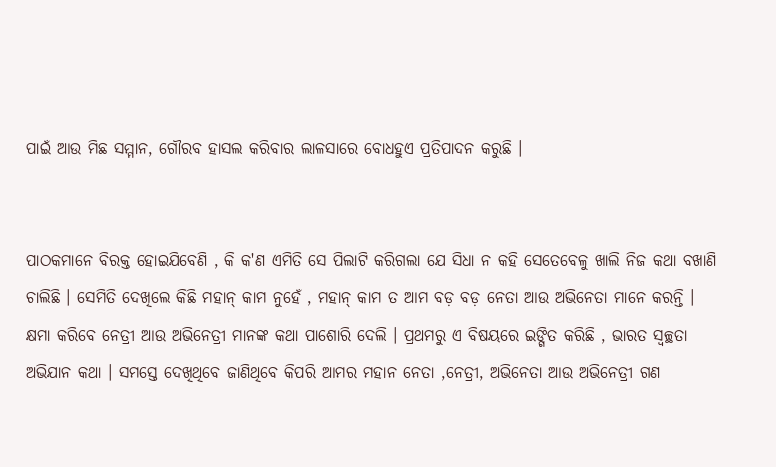ପାଇଁ ଆଉ ମିଛ ସମ୍ମାନ, ଗୌରବ ହାସଲ କରିବାର ଲାଳସାରେ ବୋଧହୁଏ ପ୍ରତିପାଦନ କରୁଛି ।


ପାଠକମାନେ ବିରକ୍ତ ହୋଇଯିବେଣି , କି କ'ଣ ଏମିତି ସେ ପିଲାଟି କରିଗଲା ଯେ ସିଧା ନ କହି ସେତେବେଳୁ ଖାଲି ନିଜ କଥା ବଖାଣି ଚାଲିଛି । ସେମିତି ଦେଖିଲେ କିଛି ମହାନ୍ କାମ ନୁହେଁ , ମହାନ୍ କାମ ତ ଆମ ବଡ଼ ବଡ଼ ନେତା ଆଉ ଅଭିନେତା ମାନେ କରନ୍ତି । କ୍ଷମା କରିବେ ନେତ୍ରୀ ଆଉ ଅଭିନେତ୍ରୀ ମାନଙ୍କ କଥା ପାଶୋରି ଦେଲି । ପ୍ରଥମରୁ ଏ ବିଷୟରେ ଇଙ୍ଗିତ କରିଛି , ଭାରତ ସ୍ୱଚ୍ଛତା ଅଭିଯାନ କଥା । ସମସ୍ତେ ଦେଖିଥିବେ ଜାଣିଥିବେ କିପରି ଆମର ମହାନ ନେତା ,ନେତ୍ରୀ‌, ଅଭିନେତା ଆଉ ଅଭିନେତ୍ରୀ ଗଣ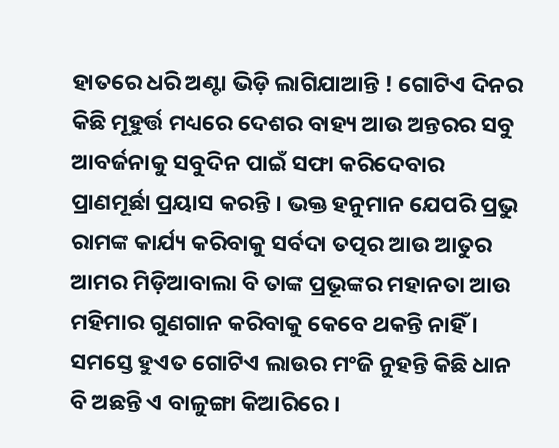ହାତରେ ଧରି ଅଣ୍ଟା ଭିଡ଼ି ଲାଗିଯାଆନ୍ତି ! ଗୋଟିଏ ଦିନର କିଛି ମୂହୁର୍ତ୍ତ ମଧ୍ୟରେ ଦେଶର ବାହ୍ୟ ଆଉ ଅନ୍ତରର ସବୁ ଆବର୍ଜନାକୁ ସବୁଦିନ ପାଇଁ ସଫା କରିଦେବାର ପ୍ରାଣମୂର୍ଛା ପ୍ରୟାସ କରନ୍ତି । ଭକ୍ତ ହନୁମାନ ଯେପରି ପ୍ରଭୁ ରାମଙ୍କ କାର୍ଯ୍ୟ କରିବାକୁ ସର୍ବଦା ତତ୍ପର ଆଉ ଆତୁର ଆମର ମିଡ଼ିଆବାଲା ବି ତାଙ୍କ ପ୍ରଭୂଙ୍କର ମହାନତା ଆଉ ମହିମାର ଗୁଣଗାନ କରିବାକୁ କେବେ ଥକନ୍ତି ନାହିଁ । ସମସ୍ତେ ହୁଏତ ଗୋଟିଏ ଲାଉର ମଂଜି ନୁହନ୍ତି କିଛି ଧାନ ବି ଅଛନ୍ତି ଏ ବାଳୁଙ୍ଗା କିଆରିରେ ।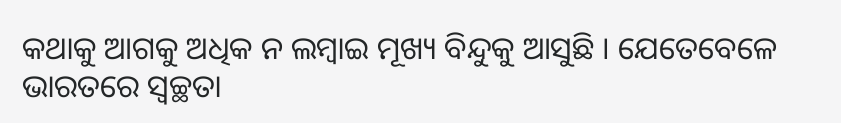କଥାକୁ ଆଗକୁ ଅଧିକ ନ ଲମ୍ବାଇ ମୂଖ୍ୟ ବିନ୍ଦୁକୁ ଆସୁଛି । ଯେତେବେଳେ ଭାରତରେ ସ୍ୱଚ୍ଛତା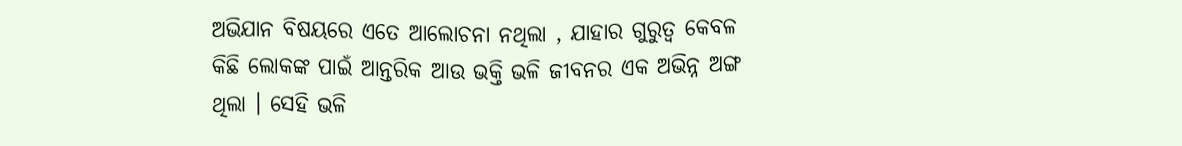ଅଭିଯାନ ବିଷୟରେ ଏତେ ଆଲୋଚନା ନଥିଲା , ଯାହାର ଗୁରୁତ୍ୱ କେବଳ କିଛି ଲୋକଙ୍କ ପାଇଁ ଆନ୍ତରିକ ଆଉ ଭକ୍ତି ଭଳି ଜୀବନର ଏକ ଅଭିନ୍ନ ଅଙ୍ଗ ଥିଲା । ସେହି ଭଳି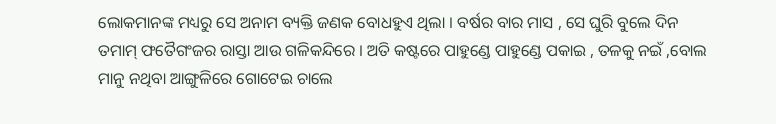ଲୋକମାନଙ୍କ ମଧ୍ୟରୁ ସେ ଅନାମ ବ୍ୟକ୍ତି ଜଣକ ବୋଧହୁଏ ଥିଲା । ବର୍ଷର ବାର ମାସ , ସେ ଘୁରି ବୁଲେ ଦିନ ତମାମ୍ ଫତୈଗଂଜର ରାସ୍ତା ଆଉ ଗଳିକନ୍ଦିରେ । ଅତି କଷ୍ଟରେ ପାହୁଣ୍ଡେ ପାହୁଣ୍ଡେ ପକାଇ , ତଳକୁ ନଇଁ ,ବୋଲ ମାନୁ ନଥିବା ଆଙ୍ଗୁଳିରେ ଗୋଟେଇ ଚାଲେ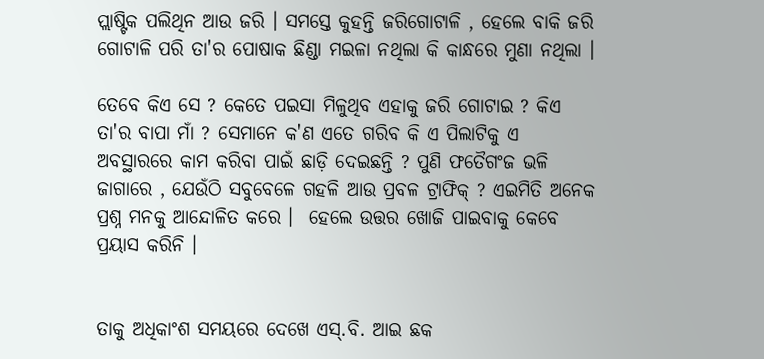ପ୍ଲାଷ୍ଟିକ ପଲିଥିନ ଆଉ ଜରି । ସମସ୍ତେ କୁହନ୍ତି ଜରିଗୋଟାଳି , ହେଲେ ବାକି ଜରି ଗୋଟାଳି ପରି ତା'ର ପୋଷାକ ଛିଣ୍ଡା ମଇଳା ନଥିଲା କି କାନ୍ଧରେ ମୁଣା ନଥିଲା ।

ତେବେ କିଏ ସେ ? କେତେ ପଇସା ମିଳୁଥିବ ଏହାକୁ ଜରି ଗୋଟାଇ ? କିଏ ତା'ର ବାପା ମାଁ ? ସେମାନେ କ'ଣ ଏତେ ଗରିବ କି ଏ ପିଲାଟିକୁ ଏ ଅବସ୍ଥାରରେ କାମ କରିବା ପାଇଁ ଛାଡ଼ି ଦେଇଛନ୍ତି ? ପୁଣି ଫତୈଗଂଜ ଭଳି ଜାଗାରେ , ଯେଉଁଠି ସବୁବେଳେ ଗହଳି ଆଉ ପ୍ରବଳ ଟ୍ରାଫିକ୍ ? ଏଇମିତି ଅନେକ ପ୍ରଶ୍ନ ମନକୁ ଆନ୍ଦୋଳିତ କରେ ।  ହେଲେ ଉତ୍ତର ଖୋଜି ପାଇବାକୁ କେବେ ପ୍ରୟାସ କରିନି ।


ତାକୁ ଅଧିକାଂଶ ସମୟରେ ଦେଖେ ଏସ୍.ବି. ଆଇ ଛକ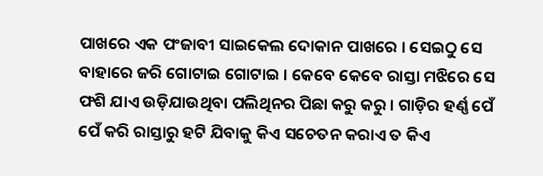ପାଖରେ ଏକ ପଂଜାବୀ ସାଇକେଲ ଦୋକାନ ପାଖରେ । ସେଇଠୁ ସେ ବାହାରେ ଜରି ଗୋଟାଇ ଗୋଟାଇ । କେବେ କେବେ ରାସ୍ତା ମଝିରେ ସେ ଫଶି ଯାଏ ଉଡ଼ିଯାଉଥିବା ପଲିଥିନର ପିଛା କରୁ କରୁ । ଗାଡ଼ିର ହର୍ଣ୍ଣ ପେଁ ପେଁ କରି ରାସ୍ତାରୁ ହଟି ଯିବାକୁ କିଏ ସଚେତନ କରାଏ ତ କିଏ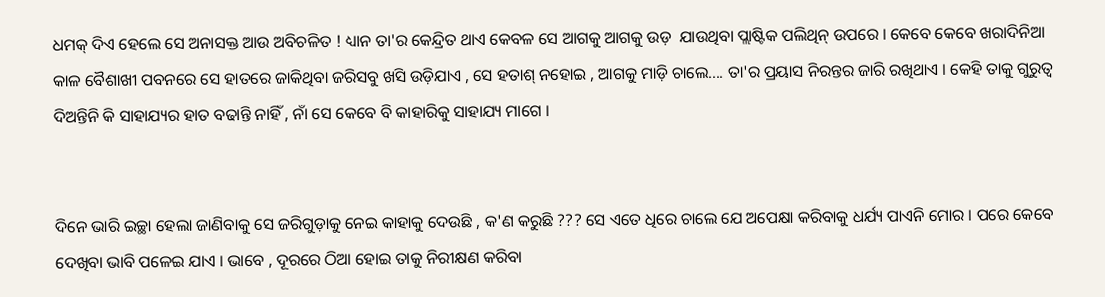ଧମକ୍ ଦିଏ ହେଲେ ସେ ଅନାସକ୍ତ ଆଉ ଅବିଚଳିତ ! ଧ୍ୟାନ ତା'ର କେନ୍ଦ୍ରିତ ଥାଏ କେବଳ ସେ ଆଗକୁ ଆଗକୁ ଉଡ଼  ଯାଉଥିବା ପ୍ଲାଷ୍ଟିକ ପଲିଥିନ୍ ଉପରେ । କେବେ କେବେ ଖରାଦିନିଆ କାଳ ବୈଶାଖୀ ପବନରେ ସେ ହାତରେ ଜାକିଥିବା ଜରିସବୁ ଖସି ଉଡ଼ିଯାଏ , ସେ ହତାଶ୍ ନହୋଇ , ଆଗକୁ ମାଡ଼ି ଚାଲେ.... ତା'ର ପ୍ରୟାସ ନିରନ୍ତର ଜାରି ରଖିଥାଏ । କେହି ତାକୁ ଗୁରୁତ୍ୱ ଦିଅନ୍ତିନି କି ସାହାଯ୍ୟର ହାତ ବଢାନ୍ତି ନାହିଁ , ନାଁ ସେ କେବେ ବି କାହାରିକୁ ସାହାଯ୍ୟ ମାଗେ ।


ଦିନେ ଭାରି ଇଚ୍ଛା ହେଲା ଜାଣିବାକୁ ସେ ଜରିଗୁଡ଼ାକୁ ନେଇ କାହାକୁ ଦେଉଛି , କ'ଣ କରୁଛି ??? ସେ ଏତେ ଧିରେ ଚାଲେ ଯେ ଅପେକ୍ଷା କରିବାକୁ ଧର୍ଯ୍ୟ ପାଏନି ମୋର । ପରେ କେବେ ଦେଖିବା ଭାବି ପଳେଇ ଯାଏ । ଭାବେ , ଦୂରରେ ଠିଆ ହୋଇ ତାକୁ ନିରୀକ୍ଷଣ କରିବା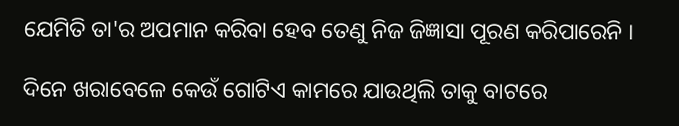ଯେମିତି ତା'ର ଅପମାନ କରିବା ହେବ ତେଣୁ ନିଜ ଜିଜ୍ଞାସା ପୂରଣ କରିପାରେନି ।

ଦିନେ ଖରାବେଳେ କେଉଁ ଗୋଟିଏ କାମରେ ଯାଉଥିଲି ତାକୁ ବାଟରେ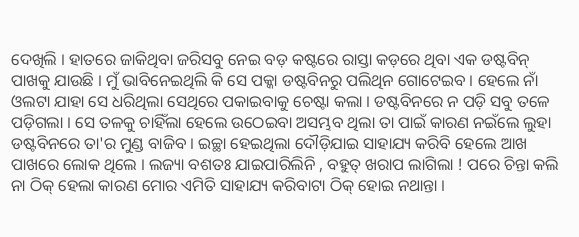ଦେଖିଲି । ହାତରେ ଜାକିଥିବା ଜରିସବୁ ନେଇ ବଡ଼ କଷ୍ଟରେ ରାସ୍ତା କଡ଼ରେ ଥିବା ଏକ ଡଷ୍ଟବିନ୍ ପାଖକୁ ଯାଉଛି । ମୁଁ ଭାବିନେଇଥିଲି କି ସେ ପକ୍କା ଡଷ୍ଟବିନରୁ ପଲିଥିନ ଗୋଟେଇବ । ହେଲେ ନାଁ ଓଲଟା ଯାହା ସେ ଧରିଥିଲା ସେଥିରେ ପକାଇବାକୁ ଚେଷ୍ଟା କଲା । ଡଷ୍ଟବିନରେ ନ ପଡ଼ି ସବୁ ତଳେ ପଡ଼ିଗଲା । ସେ ତଳକୁ ଚାହିଁଲା ହେଲେ ଉଠେଇବା ଅସମ୍ଭବ ଥିଲା ତା ପାଇଁ କାରଣ ନଇଁଲେ ଲୁହା ଡଷ୍ଟବିନରେ ତା'ର ମୁଣ୍ଡ ବାଜିବ । ଇଚ୍ଛା ହେଇଥିଲା ଦୌଡ଼ିଯାଇ ସାହାଯ୍ୟ କରିବି ହେଲେ ଆଖ ପାଖରେ ଲୋକ ଥିଲେ । ଲଜ୍ୟା ବଶତଃ ଯାଇପାରିଲିନି , ବହୁତ୍ ଖରାପ ଲାଗିଲା ! ପରେ ଚିନ୍ତା କଲି ନା ଠିକ୍ ହେଲା କାରଣ ମୋର ଏମିତି ସାହାଯ୍ୟ କରିବାଟା ଠିକ୍ ହୋଇ ନଥାନ୍ତା ।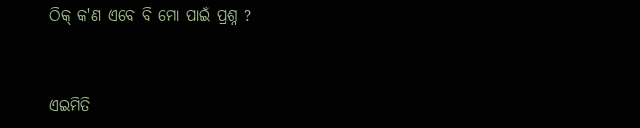ଠିକ୍ କ'ଣ ଏବେ ବି ମୋ ପାଇଁ ପ୍ରଶ୍ନ ?


ଏଇମିତି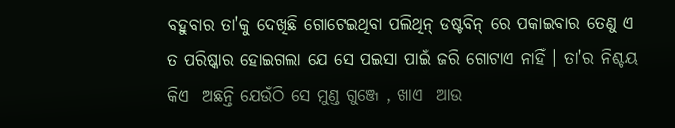ବହୁବାର ତା'କୁ ଦେଖିଛି ଗୋଟେଇଥିବା ପଲିଥିନ୍ ଡଷ୍ଟବିନ୍ ରେ ପକାଇବାର ତେଣୁ ଏ ତ ପରିଷ୍କାର ହୋଇଗଲା ଯେ ସେ ପଇସା ପାଇଁ ଜରି ଗୋଟାଏ ନାହିଁ । ତା'ର ନିଶ୍ଚୟ କିଏ  ଅଛନ୍ତି ଯେଉଁଠି ସେ ମୁଣ୍ଡ ଗୁଞ୍ଜେ , ଖାଏ  ଆଉ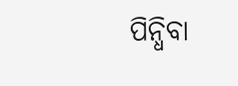ପିନ୍ଧିବା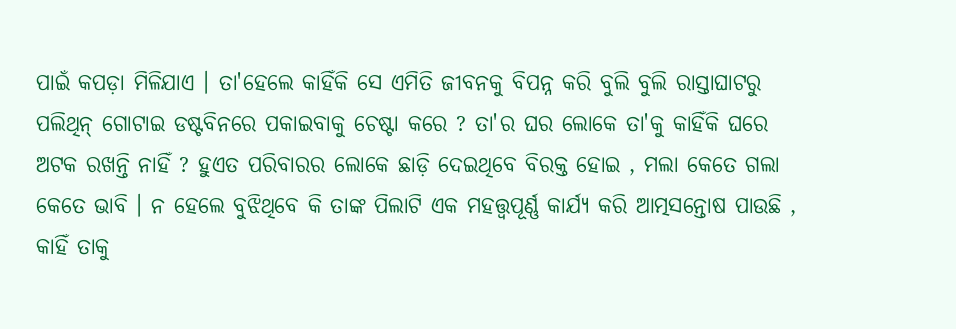ପାଇଁ କପଡ଼ା ମିଳିଯାଏ । ତା'ହେଲେ କାହିଁକି ସେ ଏମିତି ଜୀବନକୁ ବିପନ୍ନ କରି ବୁଲି ବୁଲି ରାସ୍ତାଘାଟରୁ ପଲିଥିନ୍ ଗୋଟାଇ ଡଷ୍ଟବିନରେ ପକାଇବାକୁ ଚେଷ୍ଟା କରେ ? ତା'ର ଘର ଲୋକେ ତା'କୁ କାହିଁକି ଘରେ ଅଟକ ରଖନ୍ତି ନାହିଁ ? ହୁଏତ ପରିବାରର ଲୋକେ ଛାଡ଼ି ଦେଇଥିବେ ବିରକ୍ତ ହୋଇ , ମଲା କେତେ ଗଲା କେତେ ଭାବି । ନ ହେଲେ ବୁଝିଥିବେ କି ତାଙ୍କ ପିଲାଟି ଏକ ମହତ୍ତ୍ୱପୂର୍ଣ୍ଣ କାର୍ଯ୍ୟ କରି ଆତ୍ମସନ୍ତୋଷ ପାଉଛି , କାହିଁ ତାକୁ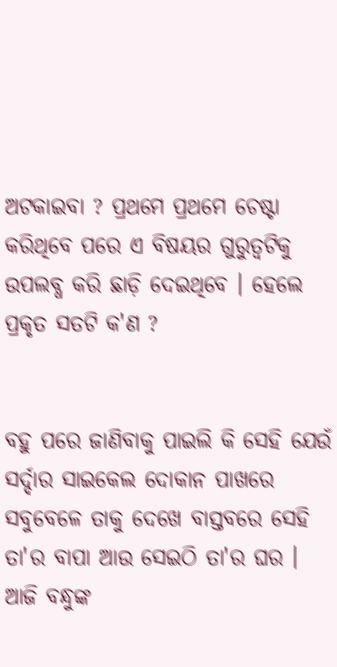ଅଟକାଇବା ? ପ୍ରଥମେ ପ୍ରଥମେ ଚେଷ୍ଟା କରିଥିବେ ପରେ ଏ ବିଷୟର ଗୁରୁତ୍ୱଟିକୁ ଉପଲବ୍ଧ କରି ଛାଡ଼ି ଦେଇଥିବେ । ହେଲେ ପ୍ରକୃତ ସତଟି କ'ଣ ?


ବହୁ ପରେ ଜାଣିବାକୁ ପାଇଲି କି ସେହି ଯେଉଁ ସର୍ଦ୍ଦାର ସାଇକେଲ ଦୋକାନ ପାଖରେ ସବୁବେଳେ ତାକୁ ଦେଖେ ବାସ୍ତବରେ ସେହି ତା'ର ବାପା ଆଉ ସେଇଠି ତା'ର ଘର । ଆଜି ବନ୍ଧୁଙ୍କ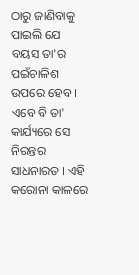ଠାରୁ ଜାଣିବାକୁ ପାଇଲି ଯେ ବୟସ ତା'ର ପଇଁଚାଳିଶ ଉପରେ ହେବ । ଏବେ ବି ତା' କାର୍ଯ୍ୟରେ ସେ ନିରନ୍ତର ସାଧନାରତ । ଏହି କରୋନା କାଳରେ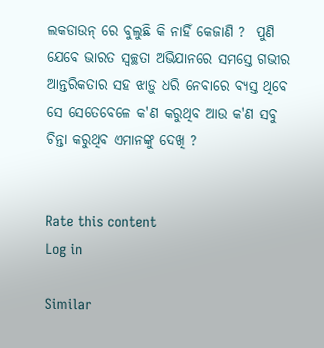ଲକଡାଉନ୍ ରେ ବୁଲୁଛି କି ନାହିଁ କେଜାଣି ?  ପୁଣି ଯେବେ ଭାରତ ସ୍ୱଚ୍ଛତା ଅଭିଯାନରେ ସମସ୍ତେ ଗଭୀର ଆନ୍ତରିକତାର ସହ ଝାଡ଼ୁ ଧରି ନେବାରେ ବ୍ୟସ୍ତ ଥିବେ ସେ ସେତେବେଳେ କ'ଣ କରୁଥିବ ଆଉ କ'ଣ ସବୁ ଚିନ୍ତା କରୁଥିବ ଏମାନଙ୍କୁ ଦେଖି ?


Rate this content
Log in

Similar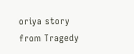oriya story from Tragedy